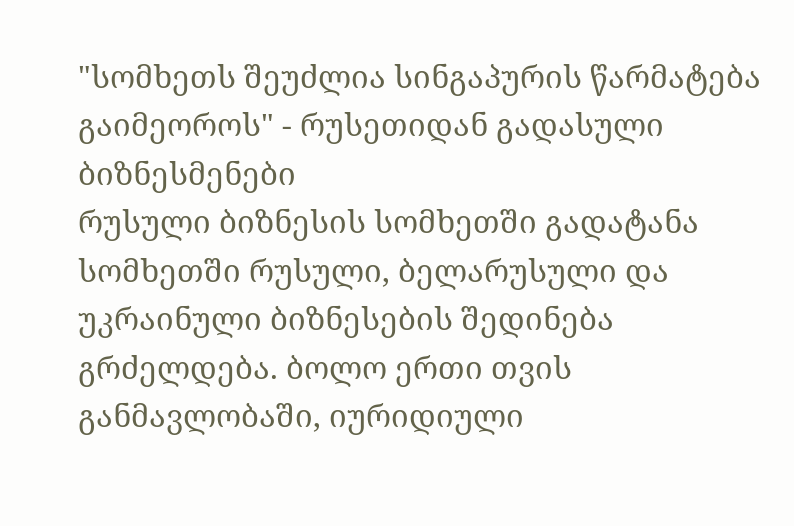"სომხეთს შეუძლია სინგაპურის წარმატება გაიმეოროს" - რუსეთიდან გადასული ბიზნესმენები
რუსული ბიზნესის სომხეთში გადატანა
სომხეთში რუსული, ბელარუსული და უკრაინული ბიზნესების შედინება გრძელდება. ბოლო ერთი თვის განმავლობაში, იურიდიული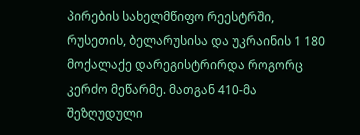პირების სახელმწიფო რეესტრში, რუსეთის, ბელარუსისა და უკრაინის 1 180 მოქალაქე დარეგისტრირდა როგორც კერძო მეწარმე. მათგან 410-მა შეზღუდული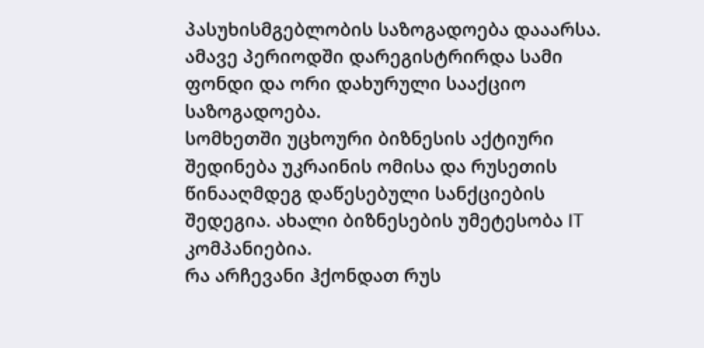პასუხისმგებლობის საზოგადოება დააარსა. ამავე პერიოდში დარეგისტრირდა სამი ფონდი და ორი დახურული სააქციო საზოგადოება.
სომხეთში უცხოური ბიზნესის აქტიური შედინება უკრაინის ომისა და რუსეთის წინააღმდეგ დაწესებული სანქციების შედეგია. ახალი ბიზნესების უმეტესობა IT კომპანიებია.
რა არჩევანი ჰქონდათ რუს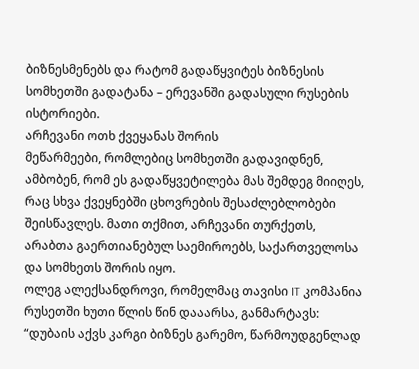ბიზნესმენებს და რატომ გადაწყვიტეს ბიზნესის სომხეთში გადატანა – ერევანში გადასული რუსების ისტორიები.
არჩევანი ოთხ ქვეყანას შორის
მეწარმეები, რომლებიც სომხეთში გადავიდნენ, ამბობენ, რომ ეს გადაწყვეტილება მას შემდეგ მიიღეს, რაც სხვა ქვეყნებში ცხოვრების შესაძლებლობები შეისწავლეს. მათი თქმით, არჩევანი თურქეთს, არაბთა გაერთიანებულ საემიროებს, საქართველოსა და სომხეთს შორის იყო.
ოლეგ ალექსანდროვი, რომელმაც თავისი IT კომპანია რუსეთში ხუთი წლის წინ დააარსა, განმარტავს:
“დუბაის აქვს კარგი ბიზნეს გარემო, წარმოუდგენლად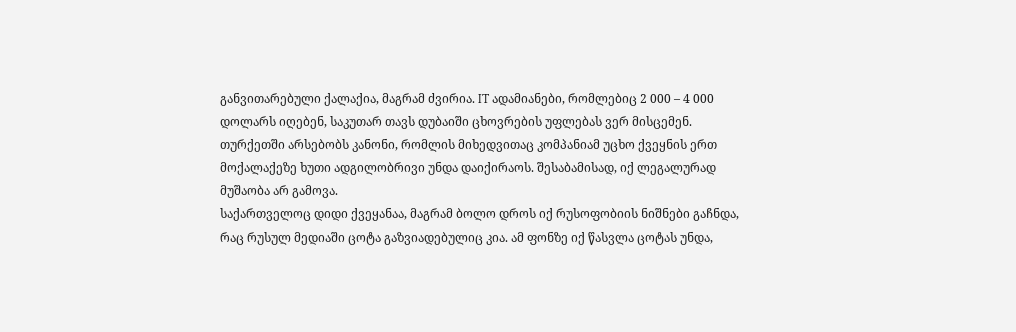განვითარებული ქალაქია, მაგრამ ძვირია. IT ადამიანები, რომლებიც 2 000 – 4 000 დოლარს იღებენ, საკუთარ თავს დუბაიში ცხოვრების უფლებას ვერ მისცემენ.
თურქეთში არსებობს კანონი, რომლის მიხედვითაც კომპანიამ უცხო ქვეყნის ერთ მოქალაქეზე ხუთი ადგილობრივი უნდა დაიქირაოს. შესაბამისად, იქ ლეგალურად მუშაობა არ გამოვა.
საქართველოც დიდი ქვეყანაა, მაგრამ ბოლო დროს იქ რუსოფობიის ნიშნები გაჩნდა, რაც რუსულ მედიაში ცოტა გაზვიადებულიც კია. ამ ფონზე იქ წასვლა ცოტას უნდა,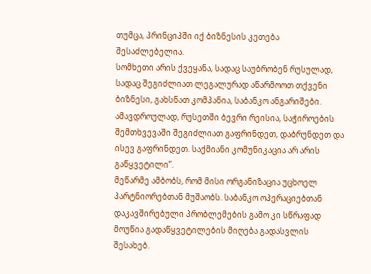თუმცა, პრინციპში იქ ბიზნესის კეთება შესაძლებელია.
სომხეთი არის ქვეყანა, სადაც საუბრობენ რუსულად, სადაც შეგიძლიათ ლეგალურად აწარმოოთ თქვენი ბიზნესი, გახსნათ კომპანია, საბანკო ანგარიშები. ამავდროულად, რუსეთში ბევრი რეისია, საჭიროების შემთხვევაში შეგიძლიათ გაფრინდეთ, დაბრუნდეთ და ისევ გაფრინდეთ. საქმიანი კომუნიკაცია არ არის გაწყვეტილი”.
მეწარმე ამბობს, რომ მისი ორგანიზაცია უცხოელ პარტნიორებთან მუშაობს. საბანკო ოპერაციებთან დაკავშირებული პრობლემების გამო კი სწრაფად მოუწია გადაწყვეტილების მიღება გადასვლის შესახებ.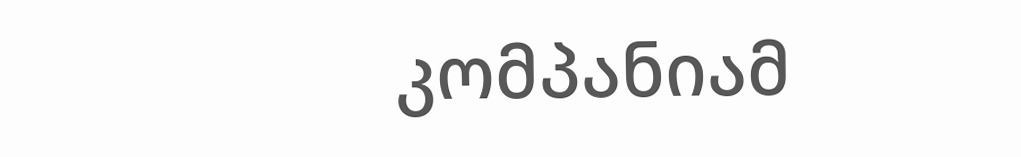კომპანიამ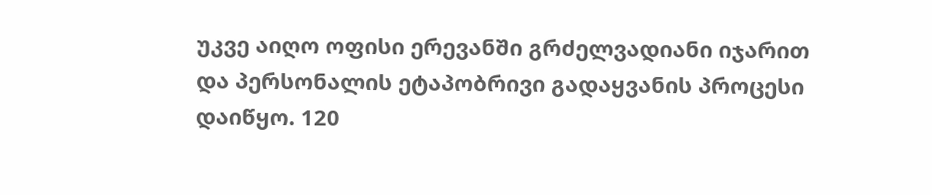უკვე აიღო ოფისი ერევანში გრძელვადიანი იჯარით და პერსონალის ეტაპობრივი გადაყვანის პროცესი დაიწყო. 120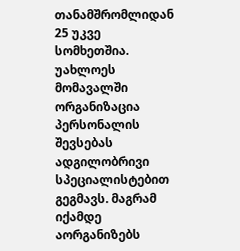თანამშრომლიდან 25 უკვე სომხეთშია.
უახლოეს მომავალში ორგანიზაცია პერსონალის შევსებას ადგილობრივი სპეციალისტებით გეგმავს. მაგრამ იქამდე აორგანიზებს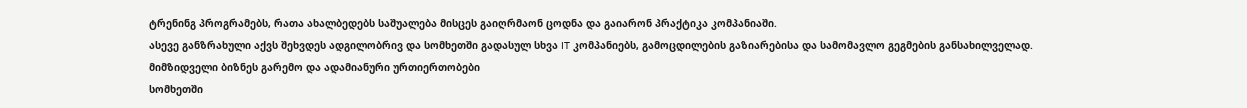ტრენინგ პროგრამებს, რათა ახალბედებს საშუალება მისცეს გაიღრმაონ ცოდნა და გაიარონ პრაქტიკა კომპანიაში.
ასევე განზრახული აქვს შეხვდეს ადგილობრივ და სომხეთში გადასულ სხვა IT კომპანიებს, გამოცდილების გაზიარებისა და სამომავლო გეგმების განსახილველად.
მიმზიდველი ბიზნეს გარემო და ადამიანური ურთიერთობები
სომხეთში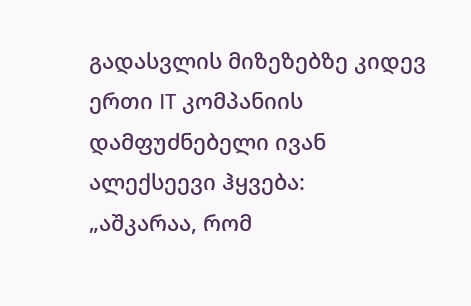გადასვლის მიზეზებზე კიდევ ერთი IT კომპანიის დამფუძნებელი ივან ალექსეევი ჰყვება:
„აშკარაა, რომ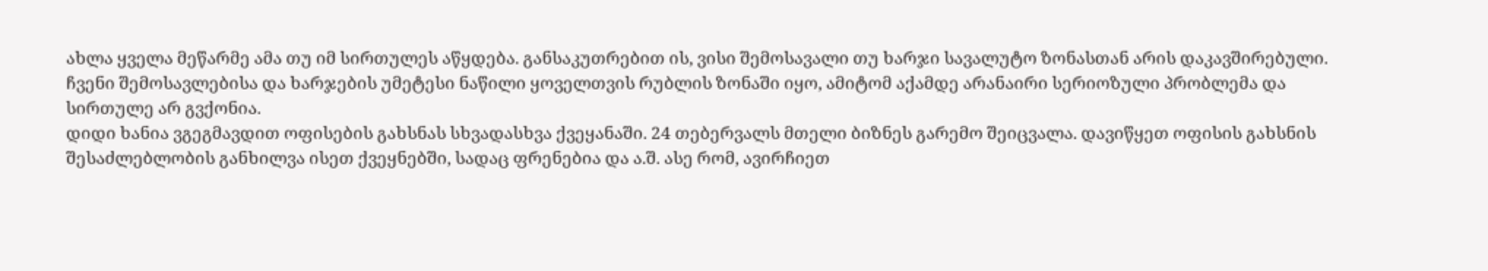ახლა ყველა მეწარმე ამა თუ იმ სირთულეს აწყდება. განსაკუთრებით ის, ვისი შემოსავალი თუ ხარჯი სავალუტო ზონასთან არის დაკავშირებული. ჩვენი შემოსავლებისა და ხარჯების უმეტესი ნაწილი ყოველთვის რუბლის ზონაში იყო, ამიტომ აქამდე არანაირი სერიოზული პრობლემა და სირთულე არ გვქონია.
დიდი ხანია ვგეგმავდით ოფისების გახსნას სხვადასხვა ქვეყანაში. 24 თებერვალს მთელი ბიზნეს გარემო შეიცვალა. დავიწყეთ ოფისის გახსნის შესაძლებლობის განხილვა ისეთ ქვეყნებში, სადაც ფრენებია და ა.შ. ასე რომ, ავირჩიეთ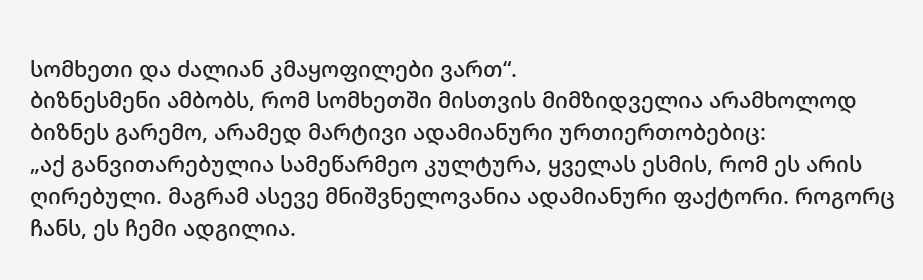სომხეთი და ძალიან კმაყოფილები ვართ“.
ბიზნესმენი ამბობს, რომ სომხეთში მისთვის მიმზიდველია არამხოლოდ ბიზნეს გარემო, არამედ მარტივი ადამიანური ურთიერთობებიც:
„აქ განვითარებულია სამეწარმეო კულტურა, ყველას ესმის, რომ ეს არის ღირებული. მაგრამ ასევე მნიშვნელოვანია ადამიანური ფაქტორი. როგორც ჩანს, ეს ჩემი ადგილია.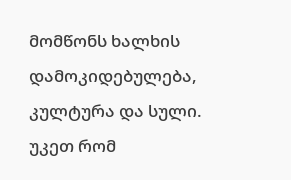მომწონს ხალხის დამოკიდებულება, კულტურა და სული. უკეთ რომ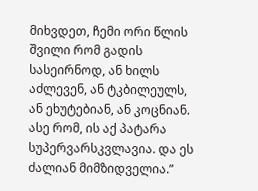მიხვდეთ, ჩემი ორი წლის შვილი რომ გადის სასეირნოდ, ან ხილს აძლევენ, ან ტკბილეულს, ან ეხუტებიან, ან კოცნიან. ასე რომ, ის აქ პატარა სუპერვარსკვლავია. და ეს ძალიან მიმზიდველია.”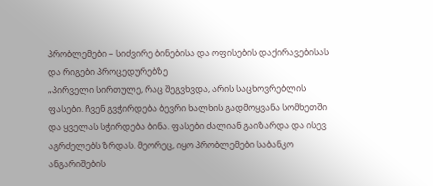პრობლემები – სიძვირე ბინებისა და ოფისების დაქირავებისას და რიგები პროცედურებზე
„პირველი სირთულე, რაც შეგვხვდა, არის საცხოვრებლის ფასები. ჩვენ გვჭირდება ბევრი ხალხის გადმოყვანა სომხეთში და ყველას სჭირდება ბინა. ფასები ძალიან გაიზარდა და ისევ აგრძელებს ზრდას. მეორეც, იყო პრობლემები საბანკო ანგარიშების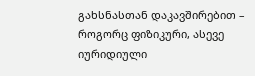გახსნასთან დაკავშირებით – როგორც ფიზიკური, ასევე იურიდიული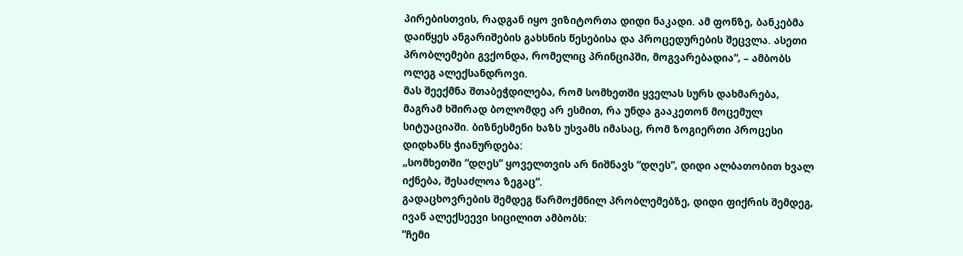პირებისთვის, რადგან იყო ვიზიტორთა დიდი ნაკადი. ამ ფონზე, ბანკებმა დაიწყეს ანგარიშების გახსნის წესებისა და პროცედურების შეცვლა. ასეთი პრობლემები გვქონდა, რომელიც პრინციპში, მოგვარებადია“, – ამბობს ოლეგ ალექსანდროვი.
მას შეექმნა შთაბეჭდილება, რომ სომხეთში ყველას სურს დახმარება, მაგრამ ხშირად ბოლომდე არ ესმით, რა უნდა გააკეთონ მოცემულ სიტუაციაში. ბიზნესმენი ხაზს უსვამს იმასაც, რომ ზოგიერთი პროცესი დიდხანს ჭიანურდება:
„სომხეთში “დღეს” ყოველთვის არ ნიშნავს “დღეს”, დიდი ალბათობით ხვალ იქნება, შესაძლოა ზეგაც“.
გადაცხოვრების შემდეგ წარმოქმნილ პრობლემებზე, დიდი ფიქრის შემდეგ, ივან ალექსეევი სიცილით ამბობს:
”ჩემი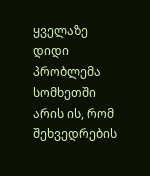ყველაზე დიდი პრობლემა სომხეთში არის ის, რომ შეხვედრების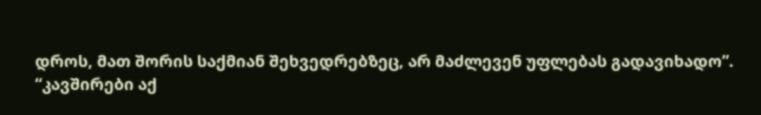დროს, მათ შორის საქმიან შეხვედრებზეც, არ მაძლევენ უფლებას გადავიხადო”.
“კავშირები აქ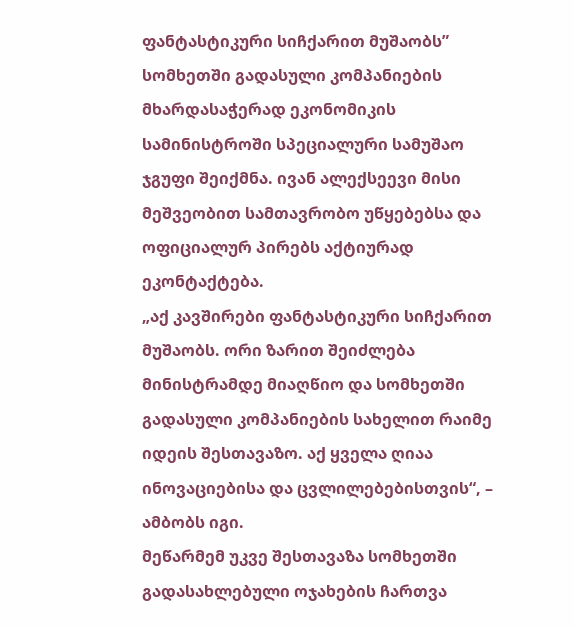ფანტასტიკური სიჩქარით მუშაობს”
სომხეთში გადასული კომპანიების მხარდასაჭერად ეკონომიკის სამინისტროში სპეციალური სამუშაო ჯგუფი შეიქმნა. ივან ალექსეევი მისი მეშვეობით სამთავრობო უწყებებსა და ოფიციალურ პირებს აქტიურად ეკონტაქტება.
„აქ კავშირები ფანტასტიკური სიჩქარით მუშაობს. ორი ზარით შეიძლება მინისტრამდე მიაღწიო და სომხეთში გადასული კომპანიების სახელით რაიმე იდეის შესთავაზო. აქ ყველა ღიაა ინოვაციებისა და ცვლილებებისთვის“, – ამბობს იგი.
მეწარმემ უკვე შესთავაზა სომხეთში გადასახლებული ოჯახების ჩართვა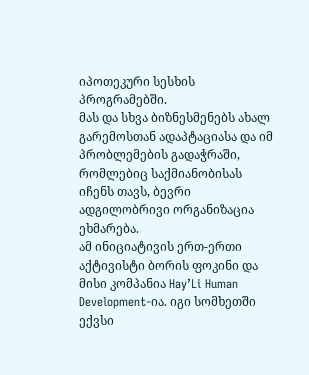იპოთეკური სესხის პროგრამებში.
მას და სხვა ბიზნესმენებს ახალ გარემოსთან ადაპტაციასა და იმ პრობლემების გადაჭრაში, რომლებიც საქმიანობისას იჩენს თავს, ბევრი ადგილობრივი ორგანიზაცია ეხმარება.
ამ ინიციატივის ერთ-ერთი აქტივისტი ბორის ფოკინი და მისი კომპანია Hay’Li Human Development-ია. იგი სომხეთში ექვსი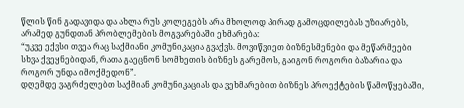წლის წინ გადავიდა და ახლა რუს კოლეგებს არა მხოლოდ პირად გამოცდილებას უზიარებს, არამედ გუნდთან პრობლემების მოგვარებაში ეხმარება:
“უკვე ექვსი თვეა რაც საქმიანი კომუნიკაცია გვაქვს. მოვიწვიეთ ბიზნესმენები და მეწარმეები სხვა ქვეყნებიდან, რათა გაეცნონ სომხეთის ბიზნეს გარემოს, გაიგონ როგორი ბაზარია და როგორ უნდა იმოქმედონ”.
დღემდე ვაგრძელებთ საქმიან კომუნიკაციას და ვეხმარებით ბიზნეს პროექტების წამოწყებაში,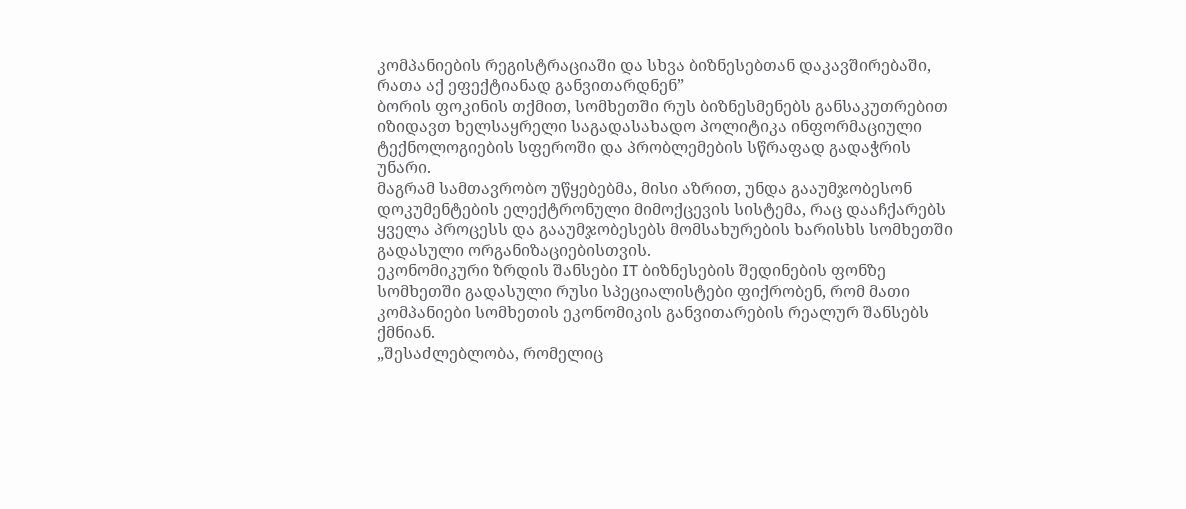კომპანიების რეგისტრაციაში და სხვა ბიზნესებთან დაკავშირებაში, რათა აქ ეფექტიანად განვითარდნენ”
ბორის ფოკინის თქმით, სომხეთში რუს ბიზნესმენებს განსაკუთრებით იზიდავთ ხელსაყრელი საგადასახადო პოლიტიკა ინფორმაციული ტექნოლოგიების სფეროში და პრობლემების სწრაფად გადაჭრის უნარი.
მაგრამ სამთავრობო უწყებებმა, მისი აზრით, უნდა გააუმჯობესონ დოკუმენტების ელექტრონული მიმოქცევის სისტემა, რაც დააჩქარებს ყველა პროცესს და გააუმჯობესებს მომსახურების ხარისხს სომხეთში გადასული ორგანიზაციებისთვის.
ეკონომიკური ზრდის შანსები IT ბიზნესების შედინების ფონზე
სომხეთში გადასული რუსი სპეციალისტები ფიქრობენ, რომ მათი კომპანიები სომხეთის ეკონომიკის განვითარების რეალურ შანსებს ქმნიან.
„შესაძლებლობა, რომელიც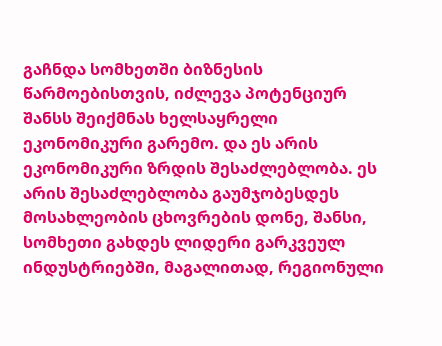გაჩნდა სომხეთში ბიზნესის წარმოებისთვის, იძლევა პოტენციურ შანსს შეიქმნას ხელსაყრელი ეკონომიკური გარემო. და ეს არის ეკონომიკური ზრდის შესაძლებლობა. ეს არის შესაძლებლობა გაუმჯობესდეს მოსახლეობის ცხოვრების დონე, შანსი, სომხეთი გახდეს ლიდერი გარკვეულ ინდუსტრიებში, მაგალითად, რეგიონული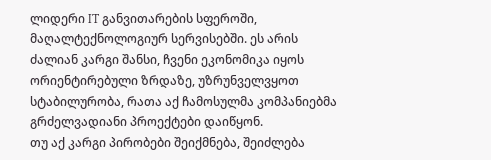ლიდერი IT განვითარების სფეროში, მაღალტექნოლოგიურ სერვისებში. ეს არის ძალიან კარგი შანსი, ჩვენი ეკონომიკა იყოს ორიენტირებული ზრდაზე, უზრუნველვყოთ სტაბილურობა, რათა აქ ჩამოსულმა კომპანიებმა გრძელვადიანი პროექტები დაიწყონ.
თუ აქ კარგი პირობები შეიქმნება, შეიძლება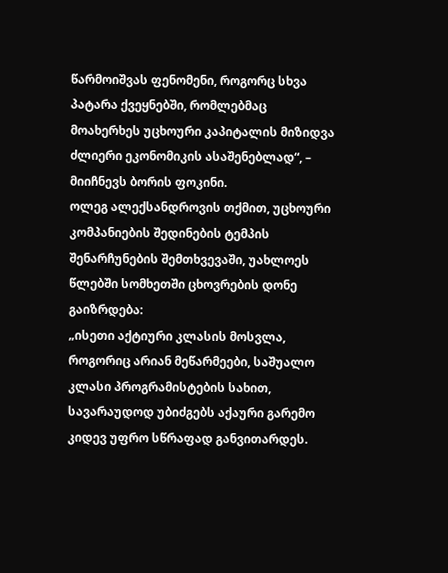წარმოიშვას ფენომენი, როგორც სხვა პატარა ქვეყნებში, რომლებმაც მოახერხეს უცხოური კაპიტალის მიზიდვა ძლიერი ეკონომიკის ასაშენებლად“, – მიიჩნევს ბორის ფოკინი.
ოლეგ ალექსანდროვის თქმით, უცხოური კომპანიების შედინების ტემპის შენარჩუნების შემთხვევაში, უახლოეს წლებში სომხეთში ცხოვრების დონე გაიზრდება:
„ისეთი აქტიური კლასის მოსვლა, როგორიც არიან მეწარმეები, საშუალო კლასი პროგრამისტების სახით, სავარაუდოდ უბიძგებს აქაური გარემო კიდევ უფრო სწრაფად განვითარდეს.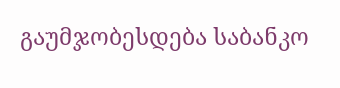გაუმჯობესდება საბანკო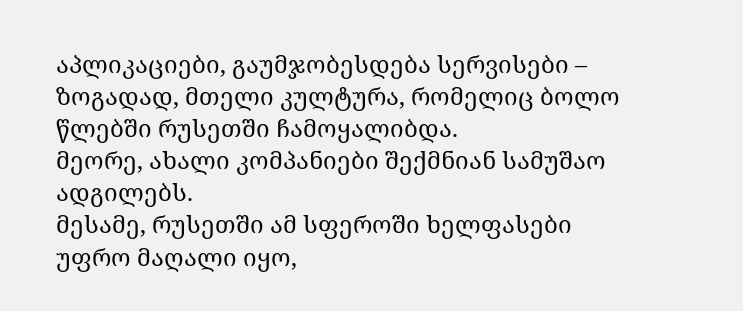აპლიკაციები, გაუმჯობესდება სერვისები – ზოგადად, მთელი კულტურა, რომელიც ბოლო წლებში რუსეთში ჩამოყალიბდა.
მეორე, ახალი კომპანიები შექმნიან სამუშაო ადგილებს.
მესამე, რუსეთში ამ სფეროში ხელფასები უფრო მაღალი იყო,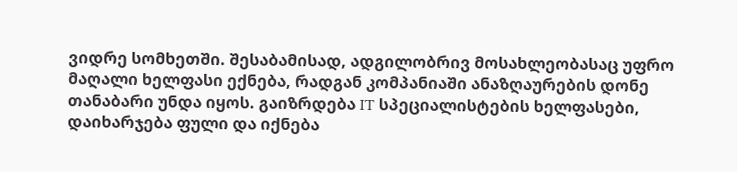ვიდრე სომხეთში. შესაბამისად, ადგილობრივ მოსახლეობასაც უფრო მაღალი ხელფასი ექნება, რადგან კომპანიაში ანაზღაურების დონე თანაბარი უნდა იყოს. გაიზრდება IT სპეციალისტების ხელფასები, დაიხარჯება ფული და იქნება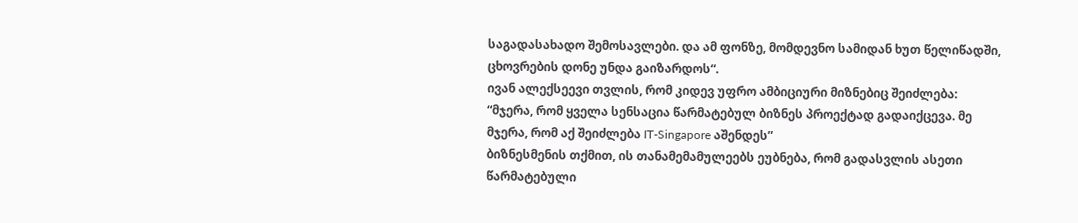საგადასახადო შემოსავლები. და ამ ფონზე, მომდევნო სამიდან ხუთ წელიწადში, ცხოვრების დონე უნდა გაიზარდოს“.
ივან ალექსეევი თვლის, რომ კიდევ უფრო ამბიციური მიზნებიც შეიძლება:
“მჯერა, რომ ყველა სენსაცია წარმატებულ ბიზნეს პროექტად გადაიქცევა. მე მჯერა, რომ აქ შეიძლება IT-Singapore აშენდეს”
ბიზნესმენის თქმით, ის თანამემამულეებს ეუბნება, რომ გადასვლის ასეთი წარმატებული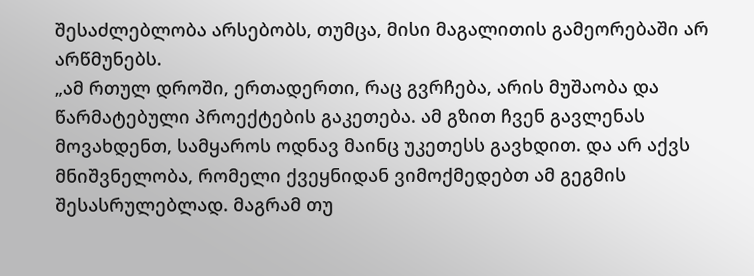შესაძლებლობა არსებობს, თუმცა, მისი მაგალითის გამეორებაში არ არწმუნებს.
„ამ რთულ დროში, ერთადერთი, რაც გვრჩება, არის მუშაობა და წარმატებული პროექტების გაკეთება. ამ გზით ჩვენ გავლენას მოვახდენთ, სამყაროს ოდნავ მაინც უკეთესს გავხდით. და არ აქვს მნიშვნელობა, რომელი ქვეყნიდან ვიმოქმედებთ ამ გეგმის შესასრულებლად. მაგრამ თუ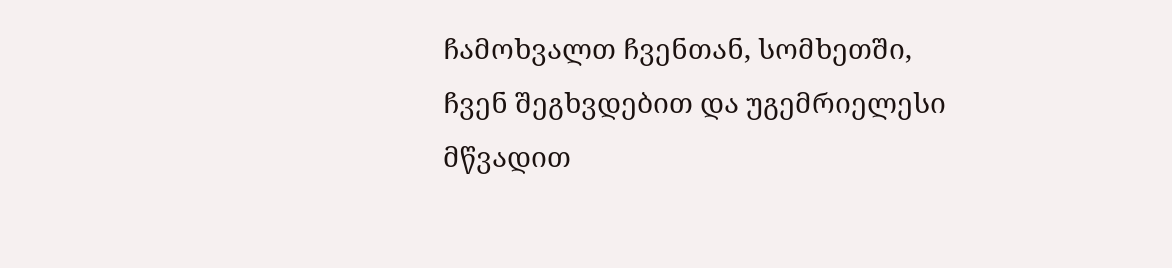ჩამოხვალთ ჩვენთან, სომხეთში, ჩვენ შეგხვდებით და უგემრიელესი მწვადით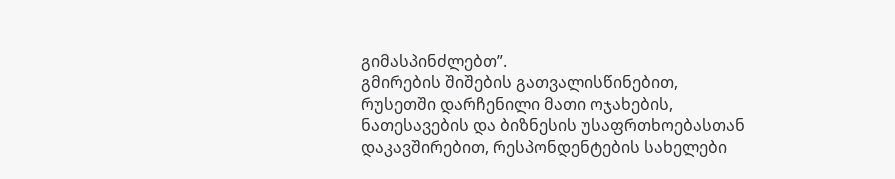გიმასპინძლებთ”.
გმირების შიშების გათვალისწინებით, რუსეთში დარჩენილი მათი ოჯახების, ნათესავების და ბიზნესის უსაფრთხოებასთან დაკავშირებით, რესპონდენტების სახელები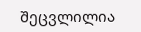შეცვლილია